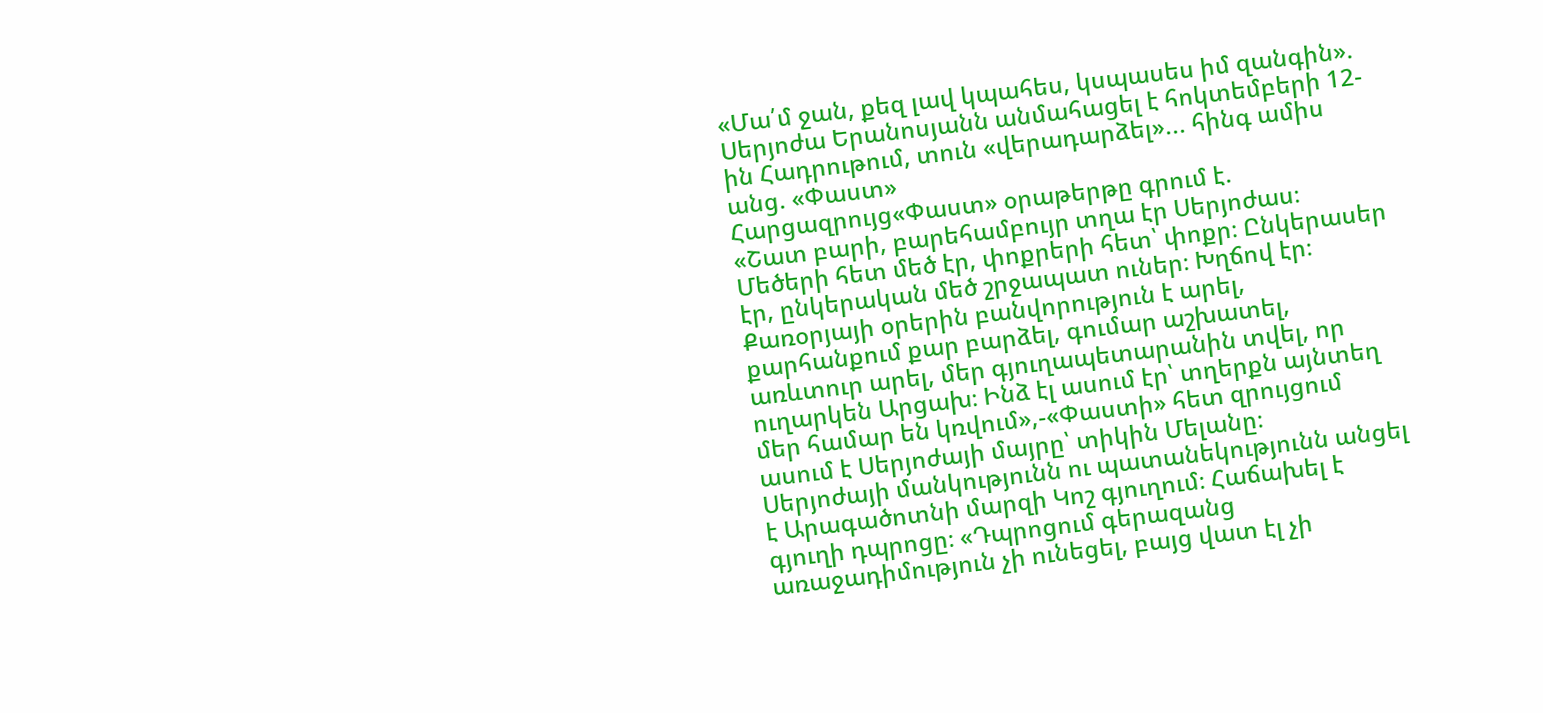«Մա՛մ ջան, քեզ լավ կպահես, կսպասես իմ զանգին». Սերյոժա Երանոսյանն անմահացել է հոկտեմբերի 12-ին Հադրութում, տուն «վերադարձել»... հինգ ամիս անց. «Փաստ»
Հարցազրույց«Փաստ» օրաթերթը գրում է.
«Շատ բարի, բարեհամբույր տղա էր Սերյոժաս։ Մեծերի հետ մեծ էր, փոքրերի հետ՝ փոքր։ Ընկերասեր էր, ընկերական մեծ շրջապատ ուներ։ Խղճով էր։ Քառօրյայի օրերին բանվորություն է արել, քարհանքում քար բարձել, գումար աշխատել, առևտուր արել, մեր գյուղապետարանին տվել, որ ուղարկեն Արցախ։ Ինձ էլ ասում էր՝ տղերքն այնտեղ մեր համար են կռվում»,-«Փաստի» հետ զրույցում ասում է Սերյոժայի մայրը՝ տիկին Մելանը։
Սերյոժայի մանկությունն ու պատանեկությունն անցել է Արագածոտնի մարզի Կոշ գյուղում։ Հաճախել է գյուղի դպրոցը։ «Դպրոցում գերազանց առաջադիմություն չի ունեցել, բայց վատ էլ չի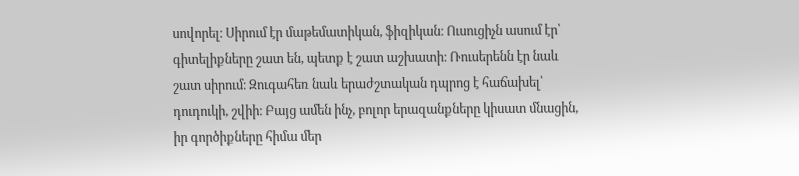սովորել։ Սիրում էր մաթեմատիկան, ֆիզիկան։ Ուսուցիչն ասում էր՝ գիտելիքները շատ են, պետք է շատ աշխատի։ Ռուսերենն էր նաև շատ սիրում։ Զուգահեռ նաև երաժշտական դպրոց է հաճախել՝ դուդուկի, շվիի։ Բայց ամեն ինչ, բոլոր երազանքները կիսատ մնացին, իր գործիքները հիմա մեր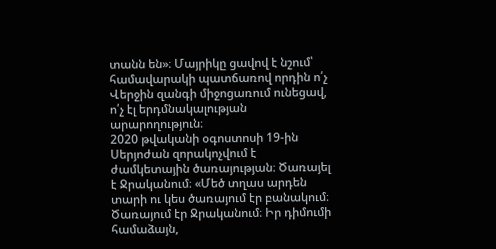տանն են»։ Մայրիկը ցավով է նշում՝ համավարակի պատճառով որդին ո՛չ Վերջին զանգի միջոցառում ունեցավ, ո՛չ էլ երդմնակալության արարողություն։
2020 թվականի օգոստոսի 19-ին Սերյոժան զորակոչվում է ժամկետային ծառայության։ Ծառայել է Ջրականում։ «Մեծ տղաս արդեն տարի ու կես ծառայում էր բանակում։ Ծառայում էր Ջրականում։ Իր դիմումի համաձայն,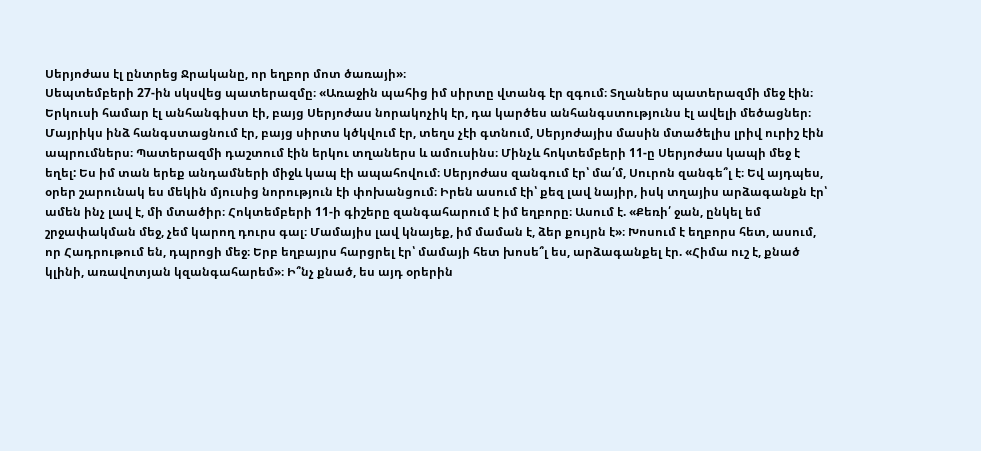Սերյոժաս էլ ընտրեց Ջրականը, որ եղբոր մոտ ծառայի»։
Սեպտեմբերի 27-ին սկսվեց պատերազմը։ «Առաջին պահից իմ սիրտը վտանգ էր զգում։ Տղաներս պատերազմի մեջ էին։ Երկուսի համար էլ անհանգիստ էի, բայց Սերյոժաս նորակոչիկ էր, դա կարծես անհանգստությունս էլ ավելի մեծացներ։ Մայրիկս ինձ հանգստացնում էր, բայց սիրտս կծկվում էր, տեղս չէի գտնում, Սերյոժայիս մասին մտածելիս լրիվ ուրիշ էին ապրումներս։ Պատերազմի դաշտում էին երկու տղաներս և ամուսինս։ Մինչև հոկտեմբերի 11-ը Սերյոժաս կապի մեջ է եղել: Ես իմ տան երեք անդամների միջև կապ էի ապահովում։ Սերյոժաս զանգում էր՝ մա՛մ, Սուրոն զանգե՞լ է։ Եվ այդպես, օրեր շարունակ ես մեկին մյուսից նորություն էի փոխանցում։ Իրեն ասում էի՝ քեզ լավ նայիր, իսկ տղայիս արձագանքն էր՝ ամեն ինչ լավ է, մի մտածիր։ Հոկտեմբերի 11-ի գիշերը զանգահարում է իմ եղբորը։ Ասում է. «Քեռի՛ ջան, ընկել եմ շրջափակման մեջ, չեմ կարող դուրս գալ։ Մամայիս լավ կնայեք, իմ մաման է, ձեր քույրն է»։ Խոսում է եղբորս հետ, ասում, որ Հադրութում են, դպրոցի մեջ։ Երբ եղբայրս հարցրել էր՝ մամայի հետ խոսե՞լ ես, արձագանքել էր. «Հիմա ուշ է, քնած կլինի, առավոտյան կզանգահարեմ»։ Ի՞նչ քնած, ես այդ օրերին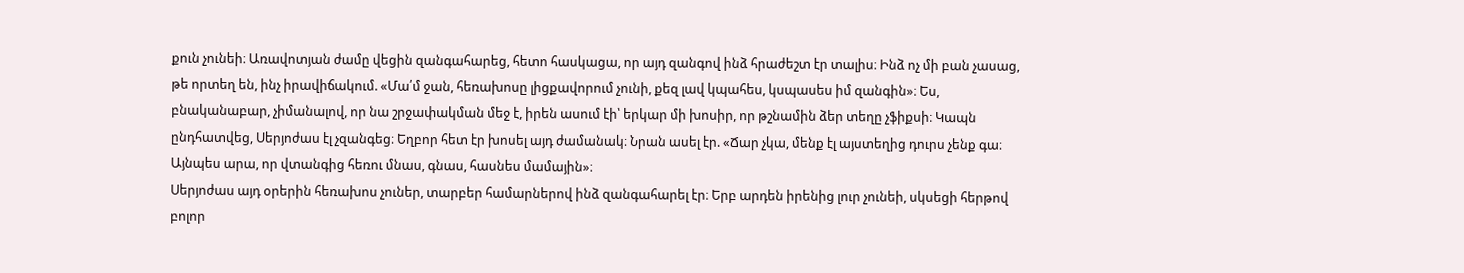քուն չունեի։ Առավոտյան ժամը վեցին զանգահարեց, հետո հասկացա, որ այդ զանգով ինձ հրաժեշտ էր տալիս։ Ինձ ոչ մի բան չասաց, թե որտեղ են, ինչ իրավիճակում. «Մա՛մ ջան, հեռախոսը լիցքավորում չունի, քեզ լավ կպահես, կսպասես իմ զանգին»։ Ես, բնականաբար, չիմանալով, որ նա շրջափակման մեջ է, իրեն ասում էի՝ երկար մի խոսիր, որ թշնամին ձեր տեղը չֆիքսի։ Կապն ընդհատվեց, Սերյոժաս էլ չզանգեց։ Եղբոր հետ էր խոսել այդ ժամանակ։ Նրան ասել էր. «Ճար չկա, մենք էլ այստեղից դուրս չենք գա։ Այնպես արա, որ վտանգից հեռու մնաս, գնաս, հասնես մամային»։
Սերյոժաս այդ օրերին հեռախոս չուներ, տարբեր համարներով ինձ զանգահարել էր։ Երբ արդեն իրենից լուր չունեի, սկսեցի հերթով բոլոր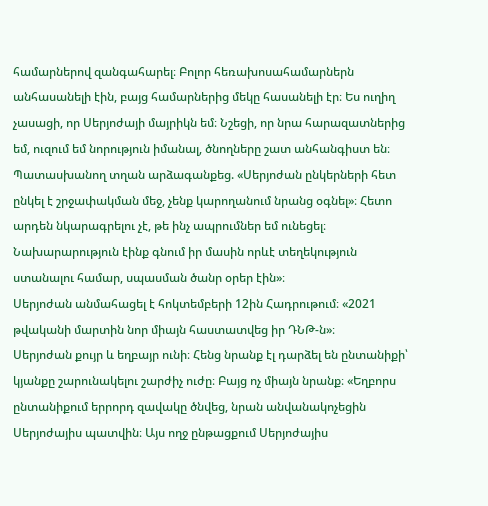համարներով զանգահարել։ Բոլոր հեռախոսահամարներն անհասանելի էին, բայց համարներից մեկը հասանելի էր։ Ես ուղիղ չասացի, որ Սերյոժայի մայրիկն եմ։ Նշեցի, որ նրա հարազատներից եմ, ուզում եմ նորություն իմանալ, ծնողները շատ անհանգիստ են։ Պատասխանող տղան արձագանքեց. «Սերյոժան ընկերների հետ ընկել է շրջափակման մեջ, չենք կարողանում նրանց օգնել»։ Հետո արդեն նկարագրելու չէ, թե ինչ ապրումներ եմ ունեցել։ Նախարարություն էինք գնում իր մասին որևէ տեղեկություն ստանալու համար, սպասման ծանր օրեր էին»։
Սերյոժան անմահացել է հոկտեմբերի 12ին Հադրութում։ «2021 թվականի մարտին նոր միայն հաստատվեց իր ԴՆԹ-ն»։
Սերյոժան քույր և եղբայր ունի։ Հենց նրանք էլ դարձել են ընտանիքի՝ կյանքը շարունակելու շարժիչ ուժը։ Բայց ոչ միայն նրանք։ «Եղբորս ընտանիքում երրորդ զավակը ծնվեց, նրան անվանակոչեցին Սերյոժայիս պատվին։ Այս ողջ ընթացքում Սերյոժայիս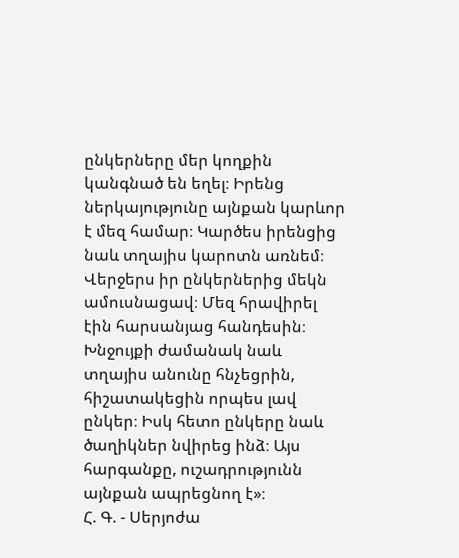ընկերները մեր կողքին կանգնած են եղել։ Իրենց ներկայությունը այնքան կարևոր է մեզ համար։ Կարծես իրենցից նաև տղայիս կարոտն առնեմ։ Վերջերս իր ընկերներից մեկն ամուսնացավ։ Մեզ հրավիրել էին հարսանյաց հանդեսին։ Խնջույքի ժամանակ նաև տղայիս անունը հնչեցրին, հիշատակեցին որպես լավ ընկեր։ Իսկ հետո ընկերը նաև ծաղիկներ նվիրեց ինձ։ Այս հարգանքը, ուշադրությունն այնքան ապրեցնող է»։
Հ. Գ. - Սերյոժա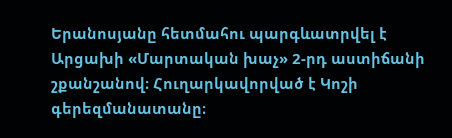Երանոսյանը հետմահու պարգևատրվել է Արցախի «Մարտական խաչ» 2-րդ աստիճանի շքանշանով։ Հուղարկավորված է Կոշի գերեզմանատանը։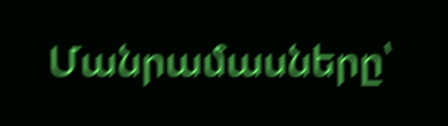Մանրամասները՝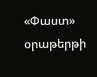«Փաստ» օրաթերթի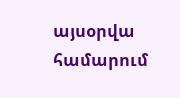այսօրվա համարում